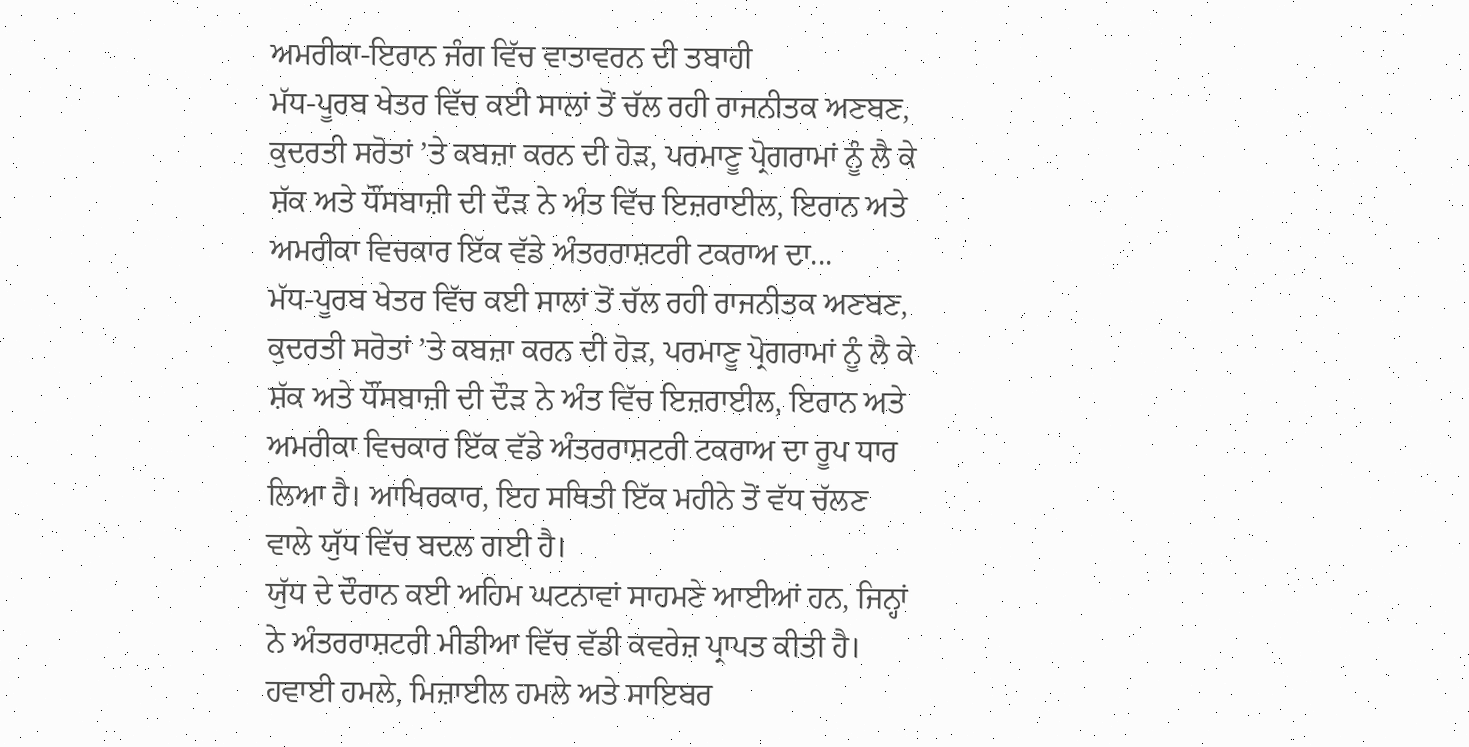ਅਮਰੀਕਾ-ਇਰਾਨ ਜੰਗ ਵਿੱਚ ਵਾਤਾਵਰਨ ਦੀ ਤਬਾਹੀ
ਮੱਧ-ਪੂਰਬ ਖੇਤਰ ਵਿੱਚ ਕਈ ਸਾਲਾਂ ਤੋਂ ਚੱਲ ਰਹੀ ਰਾਜਨੀਤਕ ਅਣਬਣ, ਕੁਦਰਤੀ ਸਰੋਤਾਂ ’ਤੇ ਕਬਜ਼ਾ ਕਰਨ ਦੀ ਹੋੜ, ਪਰਮਾਣੂ ਪ੍ਰੋਗਰਾਮਾਂ ਨੂੰ ਲੈ ਕੇ ਸ਼ੱਕ ਅਤੇ ਧੌਂਸਬਾਜ਼ੀ ਦੀ ਦੌੜ ਨੇ ਅੰਤ ਵਿੱਚ ਇਜ਼ਰਾਈਲ, ਇਰਾਨ ਅਤੇ ਅਮਰੀਕਾ ਵਿਚਕਾਰ ਇੱਕ ਵੱਡੇ ਅੰਤਰਰਾਸ਼ਟਰੀ ਟਕਰਾਅ ਦਾ...
ਮੱਧ-ਪੂਰਬ ਖੇਤਰ ਵਿੱਚ ਕਈ ਸਾਲਾਂ ਤੋਂ ਚੱਲ ਰਹੀ ਰਾਜਨੀਤਕ ਅਣਬਣ, ਕੁਦਰਤੀ ਸਰੋਤਾਂ ’ਤੇ ਕਬਜ਼ਾ ਕਰਨ ਦੀ ਹੋੜ, ਪਰਮਾਣੂ ਪ੍ਰੋਗਰਾਮਾਂ ਨੂੰ ਲੈ ਕੇ ਸ਼ੱਕ ਅਤੇ ਧੌਂਸਬਾਜ਼ੀ ਦੀ ਦੌੜ ਨੇ ਅੰਤ ਵਿੱਚ ਇਜ਼ਰਾਈਲ, ਇਰਾਨ ਅਤੇ ਅਮਰੀਕਾ ਵਿਚਕਾਰ ਇੱਕ ਵੱਡੇ ਅੰਤਰਰਾਸ਼ਟਰੀ ਟਕਰਾਅ ਦਾ ਰੂਪ ਧਾਰ ਲਿਆ ਹੈ। ਆਖਿਰਕਾਰ, ਇਹ ਸਥਿਤੀ ਇੱਕ ਮਹੀਨੇ ਤੋਂ ਵੱਧ ਚੱਲਣ ਵਾਲੇ ਯੁੱਧ ਵਿੱਚ ਬਦਲ ਗਈ ਹੈ।
ਯੁੱਧ ਦੇ ਦੌਰਾਨ ਕਈ ਅਹਿਮ ਘਟਨਾਵਾਂ ਸਾਹਮਣੇ ਆਈਆਂ ਹਨ, ਜਿਨ੍ਹਾਂ ਨੇ ਅੰਤਰਰਾਸ਼ਟਰੀ ਮੀਡੀਆ ਵਿੱਚ ਵੱਡੀ ਕਵਰੇਜ਼ ਪ੍ਰਾਪਤ ਕੀਤੀ ਹੈ। ਹਵਾਈ ਹਮਲੇ, ਮਿਜ਼ਾਈਲ ਹਮਲੇ ਅਤੇ ਸਾਇਬਰ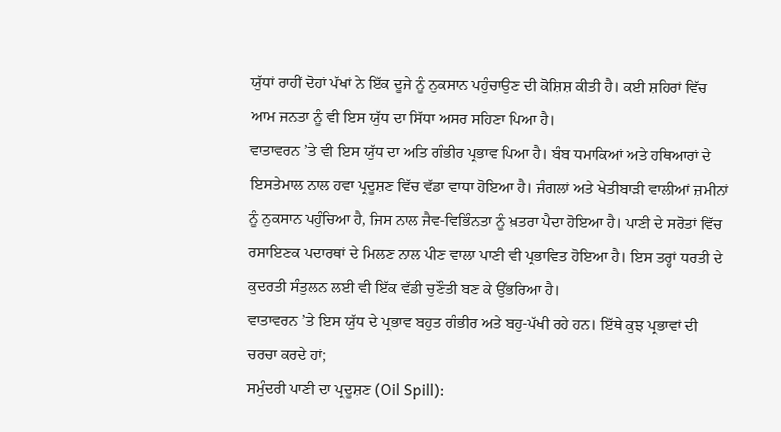ਯੁੱਧਾਂ ਰਾਹੀਂ ਦੋਹਾਂ ਪੱਖਾਂ ਨੇ ਇੱਕ ਦੂਜੇ ਨੂੰ ਨੁਕਸਾਨ ਪਹੁੰਚਾਉਣ ਦੀ ਕੋਸ਼ਿਸ਼ ਕੀਤੀ ਹੈ। ਕਈ ਸ਼ਹਿਰਾਂ ਵਿੱਚ ਆਮ ਜਨਤਾ ਨੂੰ ਵੀ ਇਸ ਯੁੱਧ ਦਾ ਸਿੱਧਾ ਅਸਰ ਸਹਿਣਾ ਪਿਆ ਹੈ।
ਵਾਤਾਵਰਨ ’ਤੇ ਵੀ ਇਸ ਯੁੱਧ ਦਾ ਅਤਿ ਗੰਭੀਰ ਪ੍ਰਭਾਵ ਪਿਆ ਹੈ। ਬੰਬ ਧਮਾਕਿਆਂ ਅਤੇ ਹਥਿਆਰਾਂ ਦੇ ਇਸਤੇਮਾਲ ਨਾਲ ਹਵਾ ਪ੍ਰਦੂਸ਼ਣ ਵਿੱਚ ਵੱਡਾ ਵਾਧਾ ਹੋਇਆ ਹੈ। ਜੰਗਲਾਂ ਅਤੇ ਖੇਤੀਬਾੜੀ ਵਾਲੀਆਂ ਜ਼ਮੀਨਾਂ ਨੂੰ ਨੁਕਸਾਨ ਪਹੁੰਚਿਆ ਹੈ, ਜਿਸ ਨਾਲ ਜੈਵ-ਵਿਭਿੰਨਤਾ ਨੂੰ ਖ਼ਤਰਾ ਪੈਦਾ ਹੋਇਆ ਹੈ। ਪਾਣੀ ਦੇ ਸਰੋਤਾਂ ਵਿੱਚ ਰਸਾਇਣਕ ਪਦਾਰਥਾਂ ਦੇ ਮਿਲਣ ਨਾਲ ਪੀਣ ਵਾਲਾ ਪਾਣੀ ਵੀ ਪ੍ਰਭਾਵਿਤ ਹੋਇਆ ਹੈ। ਇਸ ਤਰ੍ਹਾਂ ਧਰਤੀ ਦੇ ਕੁਦਰਤੀ ਸੰਤੁਲਨ ਲਈ ਵੀ ਇੱਕ ਵੱਡੀ ਚੁਣੌਤੀ ਬਣ ਕੇ ਉੱਭਰਿਆ ਹੈ।
ਵਾਤਾਵਰਨ ’ਤੇ ਇਸ ਯੁੱਧ ਦੇ ਪ੍ਰਭਾਵ ਬਹੁਤ ਗੰਭੀਰ ਅਤੇ ਬਹੁ-ਪੱਖੀ ਰਹੇ ਹਨ। ਇੱਥੇ ਕੁਝ ਪ੍ਰਭਾਵਾਂ ਦੀ ਚਰਚਾ ਕਰਦੇ ਹਾਂ;
ਸਮੁੰਦਰੀ ਪਾਣੀ ਦਾ ਪ੍ਰਦੂਸ਼ਣ (Oil Spill):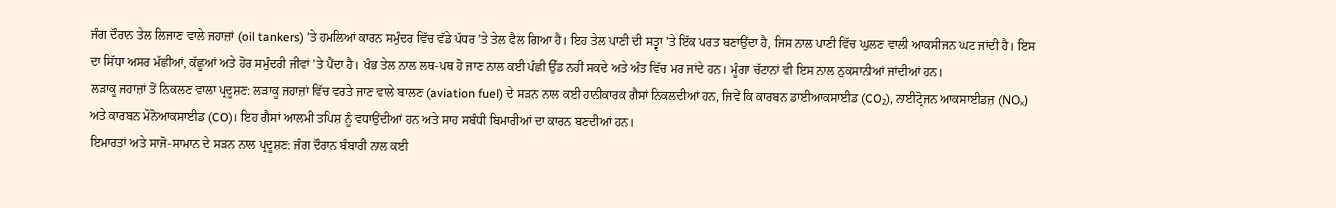ਜੰਗ ਦੌਰਾਨ ਤੇਲ ਲਿਜਾਣ ਵਾਲੇ ਜਹਾਜ਼ਾਂ (oil tankers) ’ਤੇ ਹਮਲਿਆਂ ਕਾਰਨ ਸਮੁੰਦਰ ਵਿੱਚ ਵੱਡੇ ਪੱਧਰ ’ਤੇ ਤੇਲ ਫੈਲ ਗਿਆ ਹੈ। ਇਹ ਤੇਲ ਪਾਣੀ ਦੀ ਸਤ੍ਵਾ ’ਤੇ ਇੱਕ ਪਰਤ ਬਣਾਉਂਦਾ ਹੈ, ਜਿਸ ਨਾਲ ਪਾਣੀ ਵਿੱਚ ਘੁਲਣ ਵਾਲੀ ਆਕਸੀਜਨ ਘਟ ਜਾਂਦੀ ਹੈ। ਇਸ ਦਾ ਸਿੱਧਾ ਅਸਰ ਮੱਛੀਆਂ, ਕੱਛੂਆਂ ਅਤੇ ਹੋਰ ਸਮੁੰਦਰੀ ਜੀਵਾਂ ’ਤੇ ਪੈਂਦਾ ਹੈ। ਖੰਭ ਤੇਲ ਨਾਲ ਲਥ-ਪਥ ਹੋ ਜਾਣ ਨਾਲ ਕਈ ਪੰਛੀ ਉੱਡ ਨਹੀਂ ਸਕਦੇ ਅਤੇ ਅੰਤ ਵਿੱਚ ਮਰ ਜਾਂਦੇ ਹਨ। ਮੂੰਗਾ ਚੱਟਾਨਾਂ ਵੀ ਇਸ ਨਾਲ ਨੁਕਸਾਨੀਆਂ ਜਾਂਦੀਆਂ ਹਨ।
ਲੜਾਕੂ ਜਹਾਜ਼ਾਂ ਤੋਂ ਨਿਕਲਣ ਵਾਲਾ ਪ੍ਰਦੂਸ਼ਣ: ਲੜਾਕੂ ਜਹਾਜ਼ਾਂ ਵਿੱਚ ਵਰਤੇ ਜਾਣ ਵਾਲੇ ਬਾਲਣ (aviation fuel) ਦੇ ਸੜਨ ਨਾਲ ਕਈ ਹਾਨੀਕਾਰਕ ਗੈਸਾਂ ਨਿਕਲਦੀਆਂ ਹਨ, ਜਿਵੇਂ ਕਿ ਕਾਰਬਨ ਡਾਈਆਕਸਾਈਡ (CO₂), ਨਾਈਟ੍ਰੋਜਨ ਆਕਸਾਈਡਜ਼ (NOₓ) ਅਤੇ ਕਾਰਬਨ ਮੋਨੋਆਕਸਾਈਡ (CO)। ਇਹ ਗੈਸਾਂ ਆਲਮੀ ਤਪਿਸ਼ ਨੂੰ ਵਧਾਉਂਦੀਆਂ ਹਨ ਅਤੇ ਸਾਹ ਸਬੰਧੀ ਬਿਮਾਰੀਆਂ ਦਾ ਕਾਰਨ ਬਣਦੀਆਂ ਹਨ।
ਇਮਾਰਤਾਂ ਅਤੇ ਸਾਜੋ-ਸਾਮਾਨ ਦੇ ਸੜਨ ਨਾਲ ਪ੍ਰਦੂਸ਼ਣ: ਜੰਗ ਦੌਰਾਨ ਬੰਬਾਰੀ ਨਾਲ ਕਈ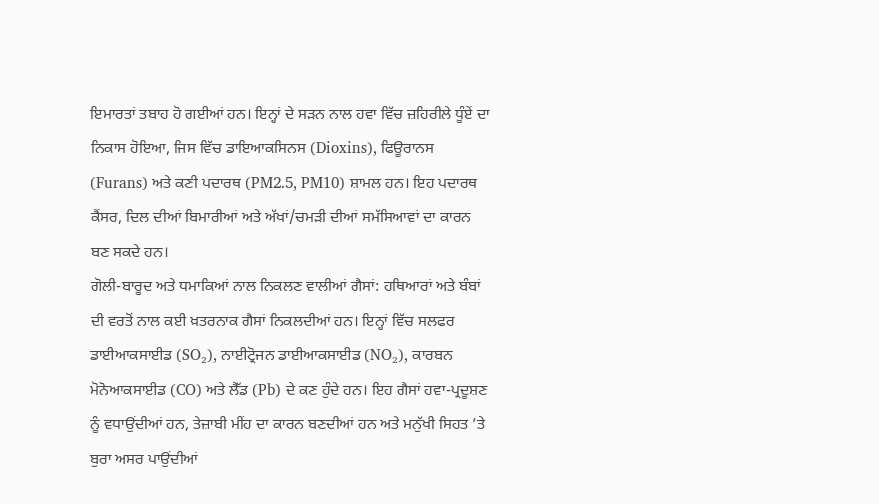ਇਮਾਰਤਾਂ ਤਬਾਹ ਹੋ ਗਈਆਂ ਹਨ। ਇਨ੍ਹਾਂ ਦੇ ਸੜਨ ਨਾਲ ਹਵਾ ਵਿੱਚ ਜ਼ਹਿਰੀਲੇ ਧੂੰਏਂ ਦਾ ਨਿਕਾਸ ਹੋਇਆ, ਜਿਸ ਵਿੱਚ ਡਾਇਆਕਸਿਨਸ (Dioxins), ਫਿਊਰਾਨਸ (Furans) ਅਤੇ ਕਣੀ ਪਦਾਰਥ (PM2.5, PM10) ਸ਼ਾਮਲ ਹਨ। ਇਹ ਪਦਾਰਥ ਕੈਂਸਰ, ਦਿਲ ਦੀਆਂ ਬਿਮਾਰੀਆਂ ਅਤੇ ਅੱਖਾਂ/ਚਮੜੀ ਦੀਆਂ ਸਮੱਸਿਆਵਾਂ ਦਾ ਕਾਰਨ ਬਣ ਸਕਦੇ ਹਨ।
ਗੋਲੀ-ਬਾਰੂਦ ਅਤੇ ਧਮਾਕਿਆਂ ਨਾਲ ਨਿਕਲਣ ਵਾਲੀਆਂ ਗੈਸਾਂ: ਹਥਿਆਰਾਂ ਅਤੇ ਬੰਬਾਂ ਦੀ ਵਰਤੋਂ ਨਾਲ ਕਈ ਖ਼ਤਰਨਾਕ ਗੈਸਾਂ ਨਿਕਲਦੀਆਂ ਹਨ। ਇਨ੍ਹਾਂ ਵਿੱਚ ਸਲਫਰ ਡਾਈਆਕਸਾਈਡ (SO₂), ਨਾਈਟ੍ਰੋਜਨ ਡਾਈਆਕਸਾਈਡ (NO₂), ਕਾਰਬਨ ਮੋਨੋਆਕਸਾਈਡ (CO) ਅਤੇ ਲੈੱਡ (Pb) ਦੇ ਕਣ ਹੁੰਦੇ ਹਨ। ਇਹ ਗੈਸਾਂ ਹਵਾ-ਪ੍ਰਦੂਸ਼ਣ ਨੂੰ ਵਧਾਉਂਦੀਆਂ ਹਨ, ਤੇਜ਼ਾਬੀ ਮੀਂਹ ਦਾ ਕਾਰਨ ਬਣਦੀਆਂ ਹਨ ਅਤੇ ਮਨੁੱਖੀ ਸਿਹਤ ’ਤੇ ਬੁਰਾ ਅਸਰ ਪਾਉਂਦੀਆਂ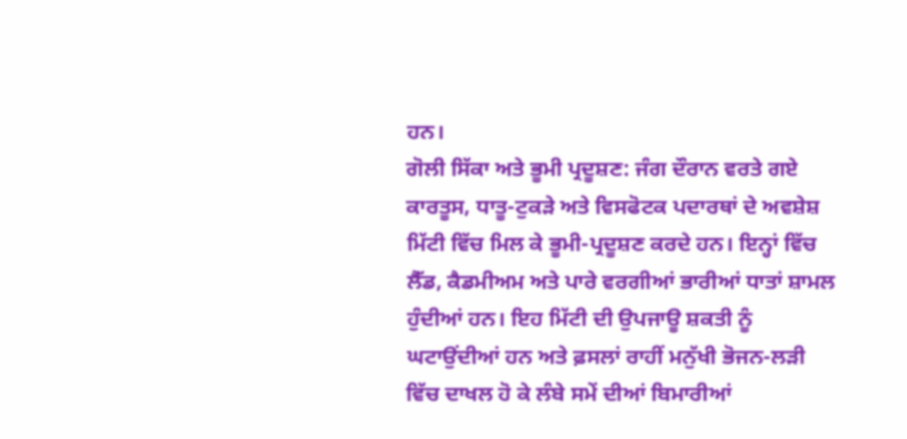ਹਨ।
ਗੋਲੀ ਸਿੱਕਾ ਅਤੇ ਭੂਮੀ ਪ੍ਰਦੂਸ਼ਣ: ਜੰਗ ਦੌਰਾਨ ਵਰਤੇ ਗਏ ਕਾਰਤੂਸ, ਧਾਤੂ-ਟੁਕੜੇ ਅਤੇ ਵਿਸਫੋਟਕ ਪਦਾਰਥਾਂ ਦੇ ਅਵਸ਼ੇਸ਼ ਮਿੱਟੀ ਵਿੱਚ ਮਿਲ ਕੇ ਭੂਮੀ-ਪ੍ਰਦੂਸ਼ਣ ਕਰਦੇ ਹਨ। ਇਨ੍ਹਾਂ ਵਿੱਚ ਲੈੱਡ, ਕੈਡਮੀਅਮ ਅਤੇ ਪਾਰੇ ਵਰਗੀਆਂ ਭਾਰੀਆਂ ਧਾਤਾਂ ਸ਼ਾਮਲ ਹੁੰਦੀਆਂ ਹਨ। ਇਹ ਮਿੱਟੀ ਦੀ ਉਪਜਾਊ ਸ਼ਕਤੀ ਨੂੰ ਘਟਾਉਂਦੀਆਂ ਹਨ ਅਤੇ ਫ਼ਸਲਾਂ ਰਾਹੀਂ ਮਨੁੱਖੀ ਭੋਜਨ-ਲੜੀ ਵਿੱਚ ਦਾਖਲ ਹੋ ਕੇ ਲੰਬੇ ਸਮੇਂ ਦੀਆਂ ਬਿਮਾਰੀਆਂ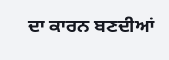ਦਾ ਕਾਰਨ ਬਣਦੀਆਂ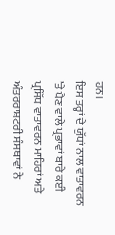ਹਨ।
ਇਸ ਤਰ੍ਹਾਂ ਦੇ ਯੁੱਧਾਂ ਨਾਲ ਵਾਤਾਵਰਨ ’ਤੇ ਪੈਣ ਵਾਲੇ ਪ੍ਰਭਾਵਾਂ ਬਾਰੇ ਕਈ ਪ੍ਰਸਿੱਧ ਵਾਤਾਵਰਨ ਮਾਹਿਰਾਂ ਅਤੇ ਅੰਤਰਰਾਸ਼ਟਰੀ ਸੰਸਥਾਵਾਂ ਨੇ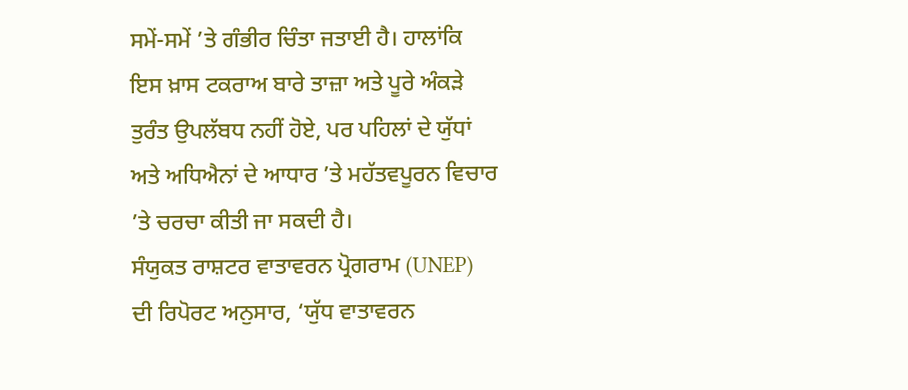ਸਮੇਂ-ਸਮੇਂ ’ਤੇ ਗੰਭੀਰ ਚਿੰਤਾ ਜਤਾਈ ਹੈ। ਹਾਲਾਂਕਿ ਇਸ ਖ਼ਾਸ ਟਕਰਾਅ ਬਾਰੇ ਤਾਜ਼ਾ ਅਤੇ ਪੂਰੇ ਅੰਕੜੇ ਤੁਰੰਤ ਉਪਲੱਬਧ ਨਹੀਂ ਹੋਏ, ਪਰ ਪਹਿਲਾਂ ਦੇ ਯੁੱਧਾਂ ਅਤੇ ਅਧਿਐਨਾਂ ਦੇ ਆਧਾਰ ’ਤੇ ਮਹੱਤਵਪੂਰਨ ਵਿਚਾਰ ’ਤੇ ਚਰਚਾ ਕੀਤੀ ਜਾ ਸਕਦੀ ਹੈ।
ਸੰਯੁਕਤ ਰਾਸ਼ਟਰ ਵਾਤਾਵਰਨ ਪ੍ਰੋਗਰਾਮ (UNEP) ਦੀ ਰਿਪੋਰਟ ਅਨੁਸਾਰ, ‘ਯੁੱਧ ਵਾਤਾਵਰਨ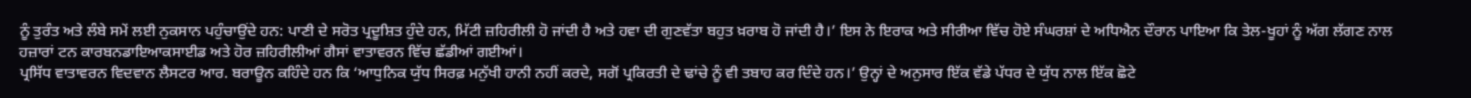ਨੂੰ ਤੁਰੰਤ ਅਤੇ ਲੰਬੇ ਸਮੇਂ ਲਈ ਨੁਕਸਾਨ ਪਹੁੰਚਾਉਂਦੇ ਹਨ: ਪਾਣੀ ਦੇ ਸਰੋਤ ਪ੍ਰਦੂਸ਼ਿਤ ਹੁੰਦੇ ਹਨ, ਮਿੱਟੀ ਜ਼ਹਿਰੀਲੀ ਹੋ ਜਾਂਦੀ ਹੈ ਅਤੇ ਹਵਾ ਦੀ ਗੁਣਵੱਤਾ ਬਹੁਤ ਖ਼ਰਾਬ ਹੋ ਜਾਂਦੀ ਹੈ।’ ਇਸ ਨੇ ਇਰਾਕ ਅਤੇ ਸੀਰੀਆ ਵਿੱਚ ਹੋਏ ਸੰਘਰਸ਼ਾਂ ਦੇ ਅਧਿਐਨ ਦੌਰਾਨ ਪਾਇਆ ਕਿ ਤੇਲ-ਖੂਹਾਂ ਨੂੰ ਅੱਗ ਲੱਗਣ ਨਾਲ ਹਜ਼ਾਰਾਂ ਟਨ ਕਾਰਬਨਡਾਇਆਕਸਾਈਡ ਅਤੇ ਹੋਰ ਜ਼ਹਿਰੀਲੀਆਂ ਗੈਸਾਂ ਵਾਤਾਵਰਨ ਵਿੱਚ ਛੱਡੀਆਂ ਗਈਆਂ।
ਪ੍ਰਸਿੱਧ ਵਾਤਾਵਰਨ ਵਿਦਵਾਨ ਲੈਸਟਰ ਆਰ. ਬਰਾਊਨ ਕਹਿੰਦੇ ਹਨ ਕਿ ‘ਆਧੁਨਿਕ ਯੁੱਧ ਸਿਰਫ਼ ਮਨੁੱਖੀ ਹਾਨੀ ਨਹੀਂ ਕਰਦੇ, ਸਗੋਂ ਪ੍ਰਕਿਰਤੀ ਦੇ ਢਾਂਚੇ ਨੂੰ ਵੀ ਤਬਾਹ ਕਰ ਦਿੰਦੇ ਹਨ।’ ਉਨ੍ਹਾਂ ਦੇ ਅਨੁਸਾਰ ਇੱਕ ਵੱਡੇ ਪੱਧਰ ਦੇ ਯੁੱਧ ਨਾਲ ਇੱਕ ਛੋਟੇ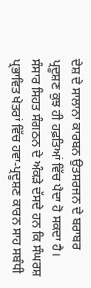ਦੇਸ਼ ਦੇ ਸਾਲਾਨਾ ਕਾਰਬਨ ਉਤਸਰਜਨ ਦੇ ਬਰਾਬਰ ਪ੍ਰਦੂਸ਼ਣ ਕੁਝ ਹੀ ਹਫ਼ਤਿਆਂ ਵਿੱਚ ਪੈਦਾ ਹੋ ਸਕਦਾ ਹੈ।
ਸੰਸਾਰ ਸਿਹਤ ਸੰਗਠਨ ਦੇ ਅੰਕੜੇ ਦੱਸਦੇ ਹਨ ਕਿ ਸੰਘਰਸ਼ ਪ੍ਰਭਾਵਿਤ ਖੇਤਰਾਂ ਵਿੱਚ ਹਵਾ-ਪ੍ਰਦੂਸ਼ਣ ਕਾਰਨ ਸਾਹ ਸਬੰਧੀ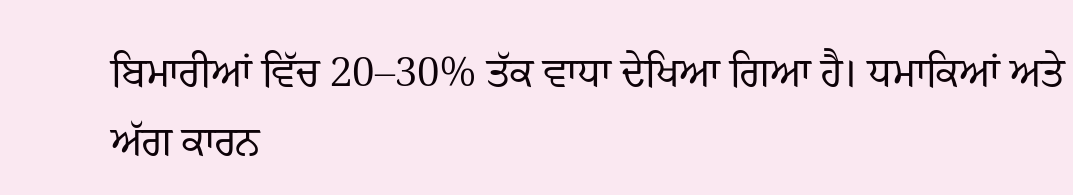ਬਿਮਾਰੀਆਂ ਵਿੱਚ 20–30% ਤੱਕ ਵਾਧਾ ਦੇਖਿਆ ਗਿਆ ਹੈ। ਧਮਾਕਿਆਂ ਅਤੇ ਅੱਗ ਕਾਰਨ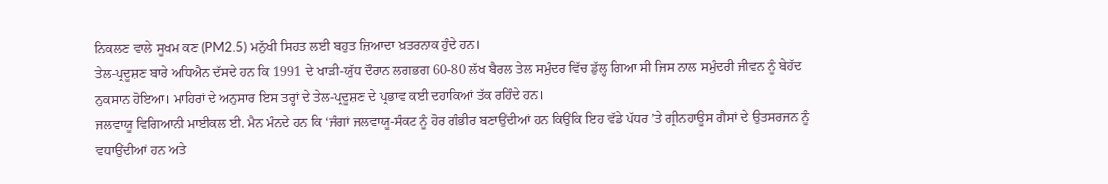ਨਿਕਲਣ ਵਾਲੇ ਸੂਖਮ ਕਣ (PM2.5) ਮਨੁੱਖੀ ਸਿਹਤ ਲਈ ਬਹੁਤ ਜ਼ਿਆਦਾ ਖ਼ਤਰਨਾਕ ਹੁੰਦੇ ਹਨ।
ਤੇਲ-ਪ੍ਰਦੂਸ਼ਣ ਬਾਰੇ ਅਧਿਐਨ ਦੱਸਦੇ ਹਨ ਕਿ 1991 ਦੇ ਖਾੜੀ-ਯੁੱਧ ਦੌਰਾਨ ਲਗਭਗ 60-80 ਲੱਖ ਬੈਰਲ ਤੇਲ ਸਮੁੰਦਰ ਵਿੱਚ ਡੁੱਲ੍ਹ ਗਿਆ ਸੀ ਜਿਸ ਨਾਲ ਸਮੁੰਦਰੀ ਜੀਵਨ ਨੂੰ ਬੇਹੱਦ ਨੁਕਸਾਨ ਹੋਇਆ। ਮਾਹਿਰਾਂ ਦੇ ਅਨੁਸਾਰ ਇਸ ਤਰ੍ਹਾਂ ਦੇ ਤੇਲ-ਪ੍ਰਦੂਸ਼ਣ ਦੇ ਪ੍ਰਭਾਵ ਕਈ ਦਹਾਕਿਆਂ ਤੱਕ ਰਹਿੰਦੇ ਹਨ।
ਜਲਵਾਯੂ ਵਿਗਿਆਨੀ ਮਾਈਕਲ ਈ. ਮੈਨ ਮੰਨਦੇ ਹਨ ਕਿ ‘ਜੰਗਾਂ ਜਲਵਾਯੂ-ਸੰਕਟ ਨੂੰ ਹੋਰ ਗੰਭੀਰ ਬਣਾਉਂਦੀਆਂ ਹਨ ਕਿਉਂਕਿ ਇਹ ਵੱਡੇ ਪੱਧਰ ’ਤੇ ਗ੍ਰੀਨਹਾਊਸ ਗੈਸਾਂ ਦੇ ਉਤਸਰਜਨ ਨੂੰ ਵਧਾਉਂਦੀਆਂ ਹਨ ਅਤੇ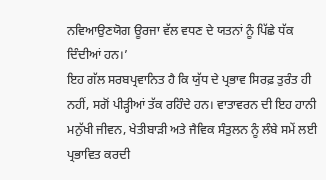ਨਵਿਆਉਣਯੋਗ ਊਰਜਾ ਵੱਲ ਵਧਣ ਦੇ ਯਤਨਾਂ ਨੂੰ ਪਿੱਛੇ ਧੱਕ ਦਿੰਦੀਆਂ ਹਨ।’
ਇਹ ਗੱਲ ਸਰਬਪ੍ਰਵਾਨਿਤ ਹੈ ਕਿ ਯੁੱਧ ਦੇ ਪ੍ਰਭਾਵ ਸਿਰਫ਼ ਤੁਰੰਤ ਹੀ ਨਹੀਂ, ਸਗੋਂ ਪੀੜ੍ਹੀਆਂ ਤੱਕ ਰਹਿੰਦੇ ਹਨ। ਵਾਤਾਵਰਨ ਦੀ ਇਹ ਹਾਨੀ ਮਨੁੱਖੀ ਜੀਵਨ, ਖੇਤੀਬਾੜੀ ਅਤੇ ਜੈਵਿਕ ਸੰਤੁਲਨ ਨੂੰ ਲੰਬੇ ਸਮੇਂ ਲਈ ਪ੍ਰਭਾਵਿਤ ਕਰਦੀ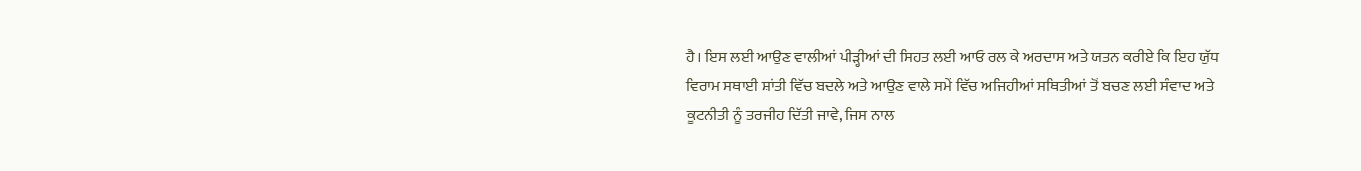ਹੈ। ਇਸ ਲਈ ਆਉਣ ਵਾਲੀਆਂ ਪੀੜ੍ਹੀਆਂ ਦੀ ਸਿਹਤ ਲਈ ਆਓ ਰਲ ਕੇ ਅਰਦਾਸ ਅਤੇ ਯਤਨ ਕਰੀਏ ਕਿ ਇਹ ਯੁੱਧ ਵਿਰਾਮ ਸਥਾਈ ਸ਼ਾਂਤੀ ਵਿੱਚ ਬਦਲੇ ਅਤੇ ਆਉਣ ਵਾਲੇ ਸਮੇਂ ਵਿੱਚ ਅਜਿਹੀਆਂ ਸਥਿਤੀਆਂ ਤੋਂ ਬਚਣ ਲਈ ਸੰਵਾਦ ਅਤੇ ਕੂਟਨੀਤੀ ਨੂੰ ਤਰਜੀਹ ਦਿੱਤੀ ਜਾਵੇ, ਜਿਸ ਨਾਲ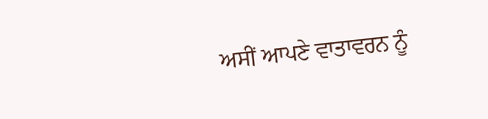ਅਸੀਂ ਆਪਣੇ ਵਾਤਾਵਰਨ ਨੂੰ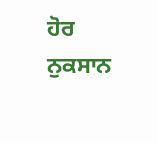ਹੋਰ ਨੁਕਸਾਨ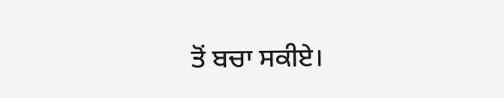ਤੋਂ ਬਚਾ ਸਕੀਏ।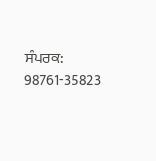ਸੰਪਰਕ: 98761-35823